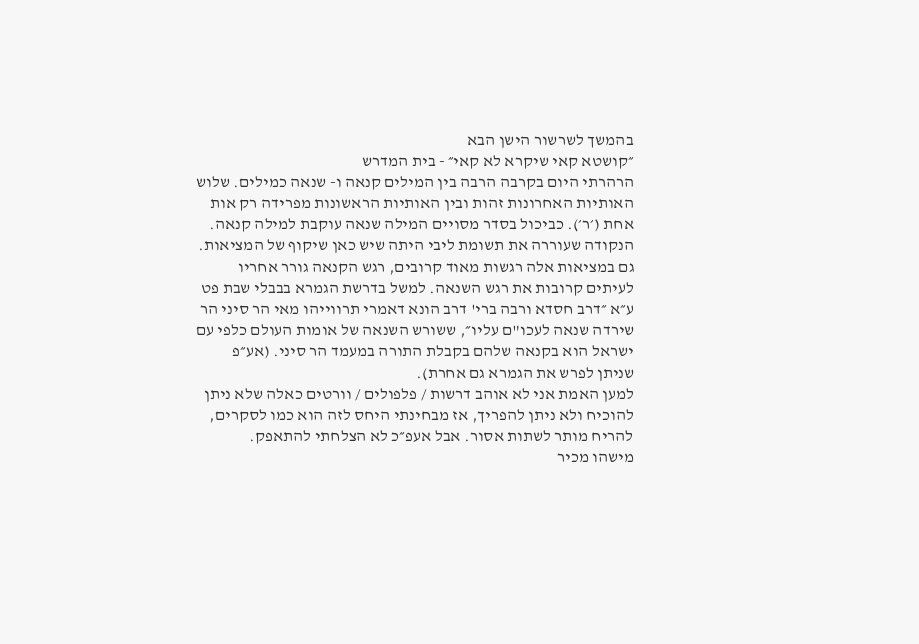בהמשך לשרשור הישן הבא
״קושטא קאי שיקרא לא קאי״ - בית המדרש
הרהרתי היום בקרבה הרבה בין המילים קנאה ו- שנאה כמילים. שלוש האותיות האחרונות זהות ובין האותיות הראשונות מפרידה רק אות אחת (׳ר׳). כביכול בסדר מסויים המילה שנאה עוקבת למילה קנאה. הנקודה שעוררה את תשומת ליבי היתה שיש כאן שיקוף של המציאות. גם במציאות אלה רגשות מאוד קרובים, רגש הקנאה גורר אחריו לעיתים קרובות את רגש השנאה. למשל בדרשת הגמרא בבבלי שבת פט ע״א ״דרב חסדא ורבה ברי' דרב הונא דאמרי תרווייהו מאי הר סיני הר שירדה שנאה לעכו"ם עליו״, ששורש השנאה של אומות העולם כלפי עם ישראל הוא בקנאה שלהם בקבלת התורה במעמד הר סיני. (אע״פ שניתן לפרש את הגמרא גם אחרת).
למען האמת אני לא אוהב דרשות / פלפולים / וורטים כאלה שלא ניתן להוכיח ולא ניתן להפריך, אז מבחינתי היחס לזה הוא כמו לסקרים, להריח מותר לשתות אסור. אבל אעפ״כ לא הצלחתי להתאפק.
מישהו מכיר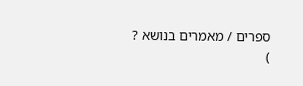ספרים / מאמרים בנושא ?
)